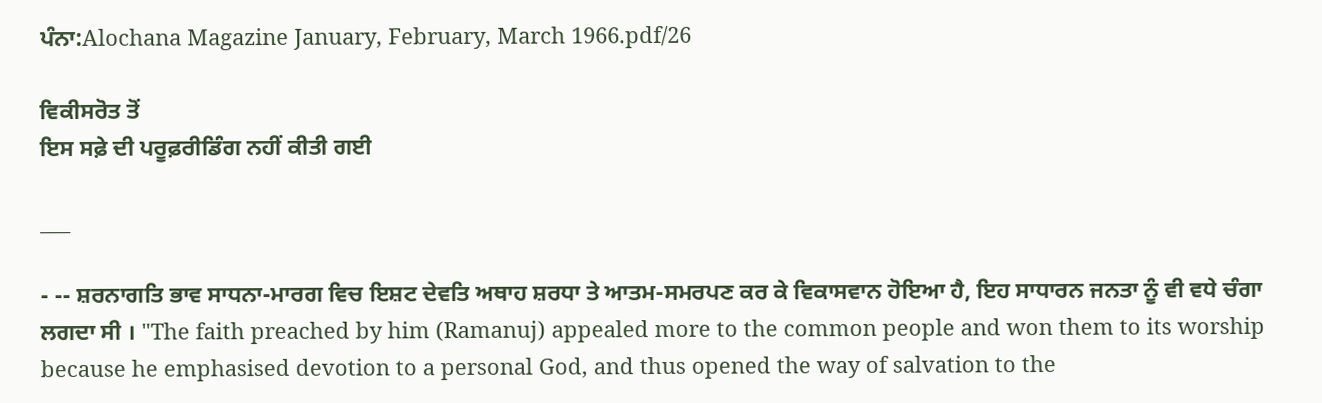ਪੰਨਾ:Alochana Magazine January, February, March 1966.pdf/26

ਵਿਕੀਸਰੋਤ ਤੋਂ
ਇਸ ਸਫ਼ੇ ਦੀ ਪਰੂਫ਼ਰੀਡਿੰਗ ਨਹੀਂ ਕੀਤੀ ਗਈ

___

- -- ਸ਼ਰਨਾਗਤਿ ਭਾਵ ਸਾਧਨਾ-ਮਾਰਗ ਵਿਚ ਇਸ਼ਟ ਦੇਵਤਿ ਅਥਾਹ ਸ਼ਰਧਾ ਤੇ ਆਤਮ-ਸਮਰਪਣ ਕਰ ਕੇ ਵਿਕਾਸਵਾਨ ਹੋਇਆ ਹੈ, ਇਹ ਸਾਧਾਰਨ ਜਨਤਾ ਨੂੰ ਵੀ ਵਧੇ ਚੰਗਾ ਲਗਦਾ ਸੀ । "The faith preached by him (Ramanuj) appealed more to the common people and won them to its worship because he emphasised devotion to a personal God, and thus opened the way of salvation to the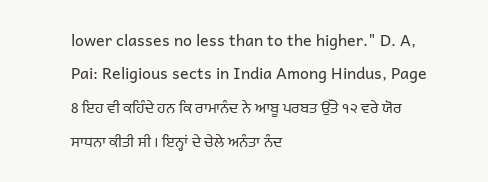lower classes no less than to the higher." D. A, Pai: Religious sects in India Among Hindus, Page 8 ਇਹ ਵੀ ਕਹਿੰਦੇ ਹਨ ਕਿ ਰਾਮਾਨੰਦ ਨੇ ਆਬੂ ਪਰਬਤ ਉੱਤੇ ੧੨ ਵਰੇ ਯੋਰ ਸਾਧਨਾ ਕੀਤੀ ਸੀ । ਇਨ੍ਹਾਂ ਦੇ ਚੇਲੇ ਅਨੰਤਾ ਨੰਦ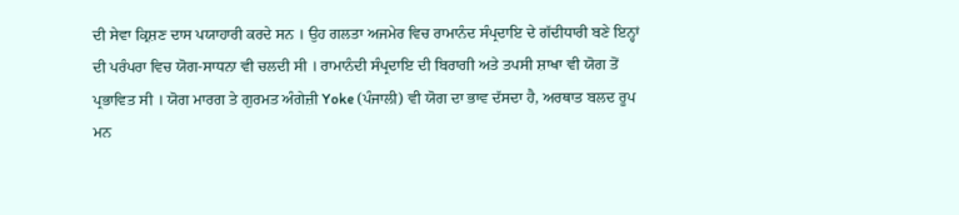ਦੀ ਸੇਵਾ ਕ੍ਰਿਸ਼ਣ ਦਾਸ ਪਯਾਹਾਰੀ ਕਰਦੇ ਸਨ । ਉਹ ਗਲਤਾ ਅਜਮੇਰ ਵਿਚ ਰਾਮਾਨੰਦ ਸੰਪ੍ਰਦਾਇ ਦੇ ਗੱਦੀਧਾਰੀ ਬਣੇ ਇਨ੍ਹਾਂ ਦੀ ਪਰੰਪਰਾ ਵਿਚ ਯੋਗ-ਸਾਧਨਾ ਵੀ ਚਲਦੀ ਸੀ । ਰਾਮਾਨੰਦੀ ਸੰਪ੍ਰਦਾਇ ਦੀ ਬਿਰਾਗੀ ਅਤੇ ਤਪਸੀ ਸ਼ਾਖਾ ਵੀ ਯੋਗ ਤੋਂ ਪ੍ਰਭਾਵਿਤ ਸੀ । ਯੋਗ ਮਾਰਗ ਤੇ ਗੁਰਮਤ ਅੰਗੇਜ਼ੀ Yoke (ਪੰਜਾਲੀ) ਵੀ ਯੋਗ ਦਾ ਭਾਵ ਦੱਸਦਾ ਹੈ, ਅਰਥਾਤ ਬਲਦ ਰੂਪ ਮਨ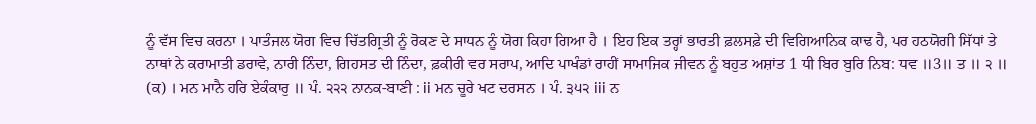ਨੂੰ ਵੱਸ ਵਿਚ ਕਰਨਾ । ਪਾਤੰਜਲ ਯੋਗ ਵਿਚ ਚਿੱਤਗ੍ਰਿਤੀ ਨੂੰ ਰੋਕਣ ਦੇ ਸਾਧਨ ਨੂੰ ਯੋਗ ਕਿਹਾ ਗਿਆ ਹੈ । ਇਹ ਇਕ ਤਰ੍ਹਾਂ ਭਾਰਤੀ ਫ਼ਲਸਫ਼ੇ ਦੀ ਵਿਗਿਆਨਿਕ ਕਾਢ ਹੈ, ਪਰ ਹਠਯੋਗੀ ਸਿੱਧਾਂ ਤੇ ਨਾਥਾਂ ਨੇ ਕਰਾਮਾਤੀ ਡਰਾਵੇ, ਨਾਰੀ ਨਿੰਦਾ, ਗਿਹਸਤ ਦੀ ਨਿੰਦਾ, ਫ਼ਕੀਰੀ ਵਰ ਸਰਾਪ, ਆਦਿ ਪਾਖੰਡਾਂ ਰਾਹੀਂ ਸਾਮਾਜਿਕ ਜੀਵਨ ਨੂੰ ਬਹੁਤ ਅਸ਼ਾਂਤ 1 ਧੀ ਬਿਰ ਬੁਰਿ ਨਿਬ: ਧਵ ॥3॥ ਤ ॥ ੨ ॥ (ਕ) । ਮਨ ਮਾਨੈ ਹਰਿ ਏਕੰਕਾਰੁ ॥ ਪੰ. ੨੨੨ ਨਾਨਕ-ਬਾਣੀ : ii ਮਨ ਚੂਰੇ ਖਟ ਦਰਸਨ । ਪੰ. ੩੫੨ iii ਨ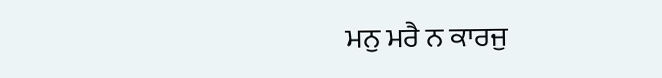ਮਨੁ ਮਰੈ ਨ ਕਾਰਜੁ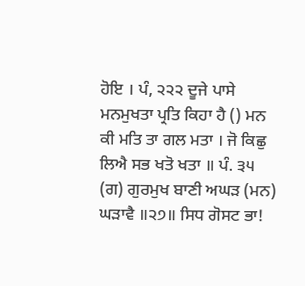ਹੋਇ । ਪੰ, ੨੨੨ ਦੂਜੇ ਪਾਸੇ ਮਨਮੁਖਤਾ ਪ੍ਰਤਿ ਕਿਹਾ ਹੈ () ਮਨ ਕੀ ਮਤਿ ਤਾ ਗਲ ਮਤਾ । ਜੋ ਕਿਛੁ ਲਿਐ ਸਭ ਖਤੋ ਖਤਾ ॥ ਪੰ. ੩੫ (ਗ) ਗੁਰਮੁਖ ਬਾਣੀ ਅਘੜ (ਮਨ) ਘੜਾਵੈ ॥੨੭॥ ਸਿਧ ਗੋਸਟ ਭਾ!